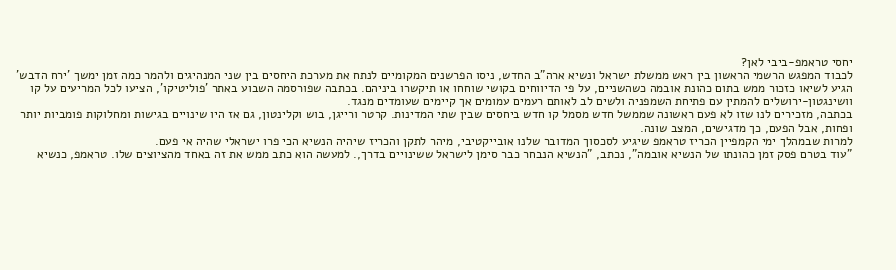יחסי טראמפ-ביבי לאן?
לכבוד המפגש הרשמי הראשון בין ראש ממשלת ישראל ונשיא ארה"ב החדש, ניסו הפרשנים המקומיים לנתח את מערכת היחסים בין שני המנהיגים ולהמר כמה זמן ימשך 'ירח הדבש'
הגיע לשיאו כזכור ממש בתום כהונת אובמה כשהשניים, על פי הדיווחים בקושי שוחחו או תיקשרו ביניהם. בכתבה שפורסמה השבוע באתר 'פוליטיקו', הציעו לכל המריעים על קו וושינגטון-ירושלים להמתין עם פתיחת השמפניה ולשים לב לאותם רעמים עמומים אך קיימים שעומדים מנגד.
בכתבה, מזכירים לנו שזו לא פעם ראשונה שממשל חדש מסמל קו חדש ביחסים שבין שתי המדינות. קרטר ורייגן, בוש וקלינטון, גם אז היו שינויים בגישות ומחלוקות פומביות יותר ופחות, אבל הפעם, כך מדגישים, המצב שונה.
למרות שבמהלך ימי הקמפיין הכריז טראמפ שיגיע לסכסוך המדובר שלנו אובייקטיבי, מיהר לתקן והכריז שיהיה הנשיא הכי פרו ישראלי שהיה אי פעם.
"עוד בטרם פסק זמן כהונתו של הנשיא אובמה", נכתב, "הנשיא הנבחר כבר סימן לישראל ששינויים בדרך,. למעשה הוא כתב ממש את זה באחד מהציוצים שלו. טראמפ, כנשיא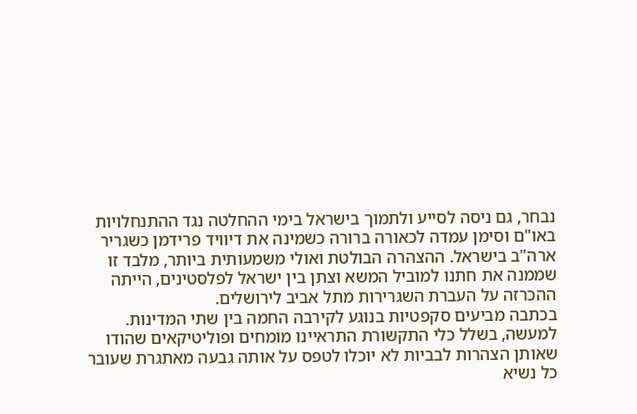נבחר, גם ניסה לסייע ולתמוך בישראל בימי ההחלטה נגד ההתנחלויות באו"ם וסימן עמדה לכאורה ברורה כשמינה את דיוויד פרידמן כשגריר ארה"ב בישראל. ההצהרה הבולטת ואולי משמעותית ביותר, מלבד זו שממנה את חתנו למוביל המשא וצתן בין ישראל לפלסטינים, הייתה ההכרזה על העברת השגרירות מתל אביב לירושלים.
בכתבה מביעים סקפטיות בנוגע לקירבה החמה בין שתי המדינות. למעשה, בשלל כלי התקשורת התראיינו מומחים ופוליטיקאים שהודו שאותן הצהרות לבביות לא יוכלו לטפס על אותה גבעה מאתגרת שעובר כל נשיא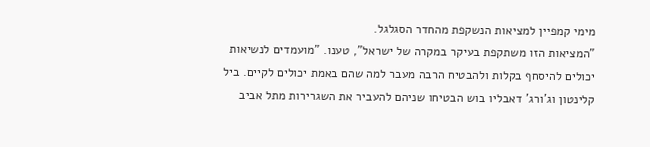מימי קמפיין למציאות הנשקפת מהחדר הסגלגל.
"המציאות הזו משתקפת בעיקר במקרה של ישראל", טענו. "מועמדים לנשיאות יכולים להיסחף בקלות ולהבטיח הרבה מעבר למה שהם באמת יכולים לקיים. ביל קלינטון וג'ורג' דאבליו בוש הבטיחו שניהם להעביר את השגרירות מתל אביב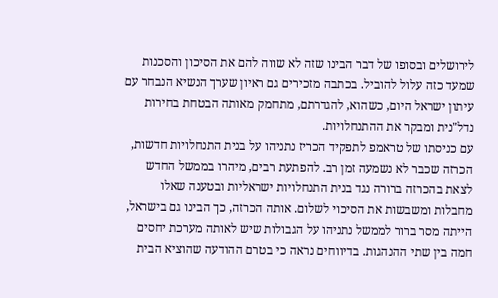לירושלים ובסופו של דבר הבינו שזה לא שווה להם את הסיכון והסכנות שמעד כזה עלול להוביל. בכתבה מזכירים גם ראיון שערך הנשיא הנבחר עם עיתון ישראל היום, כשהוא, להגדרתם, מתחמק מאותה הבטחת בחירות נדל"נית ומבקר את ההתנחלויות.
עם כניסתו של טראמפ לתפקיד הכריז נתניהו על בנית התנחלויות חדשות, הכרזה שכבר לא נשמעה זמן רב. להפתעת רבים, מיהרו בממשל החדש לצאת בהכרזה ברורה נגד בנית התנחלויות ישראליות ובטענה שאלו מחבלות ומשבשות את הסיכוי לשלום. אותה הכרזה, כך הבינו גם בישראל, הייתה מסר ברור לממשל נתניהו על הגבולות שיש לאותה מערכת יחסים חמה בין שתי ההנהגות. בדיווחים נראה כי בטרם ההודעה שהוציא הבית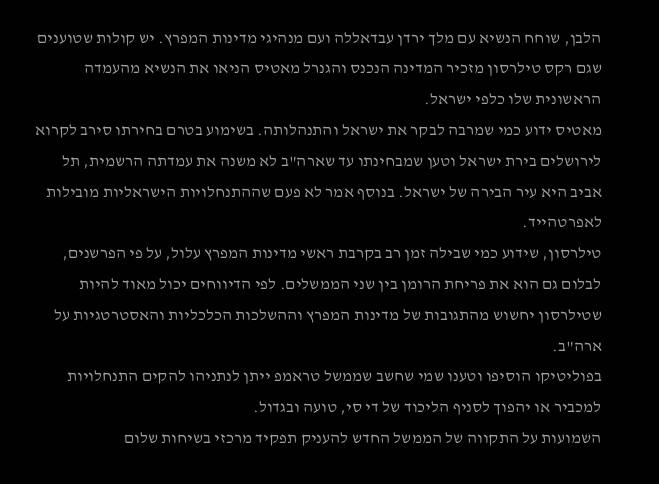הלבן, שוחח הנשיא עם מלך ירדן עבדאללה ועם מנהיגי מדינות המפרץ. יש קולות שטוענים שגם רקס טילרסון מזכיר המדינה הנכנס והגנרל מאטיס הניאו את הנשיא מהעמדה הראשונית שלו כלפי ישראל.
מאטיס ידוע כמי שמרבה לבקר את ישראל והתנהלותה. בשימוע בטרם בחירתו סירב לקרוא לירושלים בירת ישראל וטען שמבחינתו עד שארה"ב לא משנה את עמדתה הרשמית, תל אביב היא עיר הבירה של ישראל. בנוסף אמר לא פעם שההתנחלויות הישראליות מובילות לאפרטהייד.
טילרסון, שידוע כמי שבילה זמן רב בקרבת ראשי מדינות המפרץ עלול, על פי הפרשנים, לבלום גם הוא את פריחת הרומן בין שני הממשלים. לפי הדיווחים יכול מאוד להיות שטילרסון יחשוש מהתגובות של מדינות המפרץ וההשלכות הכלכליות והאסטרטגיות על ארה"ב.
בפוליטיקו הוסיפו וטענו שמי שחשב שממשל טראמפ ייתן לנתניהו להקים התנחלויות למכביר או יהפוך לסניף הליכוד של די סי, טועה ובגדול.
השמועות על התקווה של הממשל החדש להעניק תפקיד מרכזי בשיחות שלום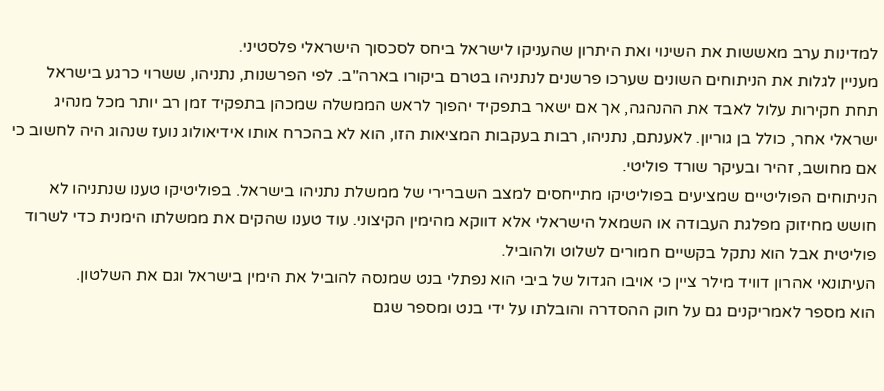למדינות ערב מאששות את השינוי ואת היתרון שהעניקו לישראל ביחס לסכסוך הישראלי פלסטיני.
מעניין לגלות את הניתוחים השונים שערכו פרשנים לנתניהו בטרם ביקורו בארה"ב. לפי הפרשנות, נתניהו, ששרוי כרגע בישראל תחת חקירות עלול לאבד את ההנהגה, אך אם ישאר בתפקיד יהפוך לראש הממשלה שמכהן בתפקיד זמן רב יותר מכל מנהיג ישראלי אחר, כולל בן גוריון. לאענתם, נתניהו, רבות בעקבות המציאות הזו, הוא לא בהכרח אותו אידיאולוג נועז שנהוג היה לחשוב כי אם מחושב, זהיר ובעיקר שורד פוליטי.
הניתוחים הפוליטיים שמציעים בפוליטיקו מתייחסים למצב השברירי של ממשלת נתניהו בישראל. בפוליטיקו טענו שנתניהו לא חושש מחיזוק מפלגת העבודה או השמאל הישראלי אלא דווקא מהימין הקיצוני. עוד טענו שהקים את ממשלתו הימנית כדי לשרוד פוליטית אבל הוא נתקל בקשיים חמורים לשלוט ולהוביל.
העיתונאי אהרון דוויד מילר ציין כי אויבו הגדול של ביבי הוא נפתלי בנט שמנסה להוביל את הימין בישראל וגם את השלטון.
הוא מספר לאמריקנים גם על חוק ההסדרה והובלתו על ידי בנט ומספר שגם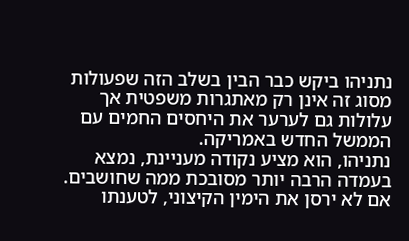נתניהו ביקש כבר הבין בשלב הזה שפעולות מסוג זה אינן רק מאתגרות משפטית אך עלולות גם לערער את היחסים החמים עם הממשל החדש באמריקה.
נתניהו, הוא מציע נקודה מעניינת, נמצא בעמדה הרבה יותר מסובכת ממה שחושבים. אם לא ירסן את הימין הקיצוני, לטענתו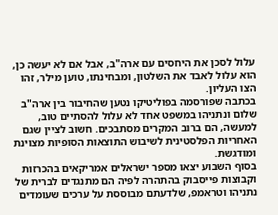עלול לסכן את היחסים עם ארה"ב, אבל אם לא יעשה כן, הוא עלול לאבד את השלטון, ומבחינתו, טוען מילר, זהו הצו העליון.
בכתבה שפורסמה בפוליטיקו נטען שהחיבור בין ארה"ב שלום ונתניהו במשפט אחד לא עלול להסתיים טוב, למעשה, הם ברוב המקרים מסתבכים. חשוב לציין שגם האחריות הפלסטינית לשיבוש התוצאות הסופיות מצוינת ומודגשת.
בסוף השבוע יצאו מספר ישראלים אמריקאים בהכרזות וקבוצות פייסבוק בהתהרה לפיה הם מתנגדים לברית של נתניהו וטראמפ, שלדעתם מבוססת על ערכים שעומדים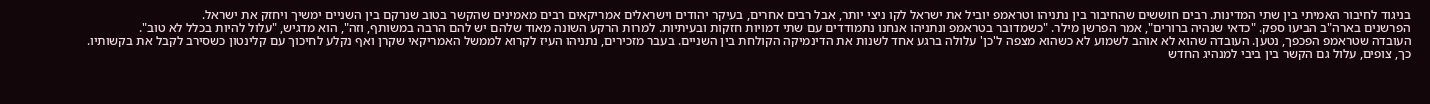בניגוד לחיבור האמיתי בין שתי המדינות. רבים חוששים שהחיבור בין נתניהו וטראמפ יוביל את ישראל לקו ניצי יותר, אבל רבים אחרים, בעיקר יהודים וישראלים אמריקאים רבים מאמינים שהקשר בטוב שנרקם בין השניים ימשיך ויחזק את ישראל.
הפרשנים בארה"ב הביעו ספק. "כדאי שנהיה ברורים", אמר הפרשן מילר. "כשמדובר בטראמפ ונתניהו אנחנו נתמודדים עם שתי דמויות חזקות ובעיתיות. למרות הרקע השונה מאוד שלהם יש להם הרבה במשותף, וזה", הוא מדגיש, "עלול להיות בכלל לא טוב".
העובדה שטראמפ הפכפך, נטען. העובדה שהוא לא אוהב לשמוע לא כשהוא מצפה ל'כן' עלולה ברגע אחד לשנות את הדינמיקה הקולחת בין השניים. בעבר מזכירים, נתניהו העיז לקרוא לממשל האמריקאי שקרן ואף נקלע לחיכוך עם קלינטון כשסירב לקבל את בקשותיו. כך, צופים, עלול גם הקשר בין ביבי למנהיג החדש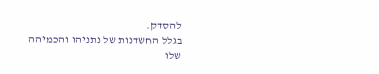להסדק.
בגלל החשדנות של נתניהו והכמיהה שלו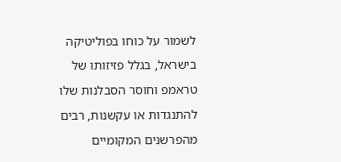לשמור על כוחו בפוליטיקה בישראל, בגלל פזיזותו של טראמפ וחוסר הסבלנות שלו להתנגדות או עקשנות, רבים מהפרשנים המקומיים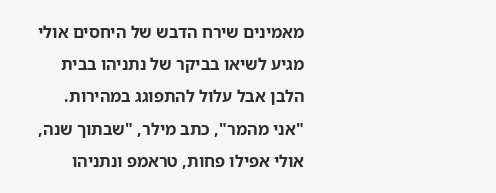מאמינים שירח הדבש של היחסים אולי מגיע לשיאו בביקר של נתניהו בבית הלבן אבל עלול להתפוגג במהירות. "אני מהמר", כתב מילר, "שבתוך שנה, אולי אפילו פחות, טראמפ ונתניהו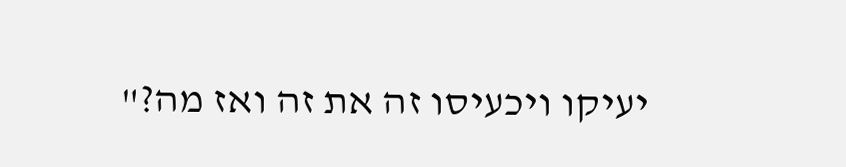יעיקו ויכעיסו זה את זה ואז מה?"